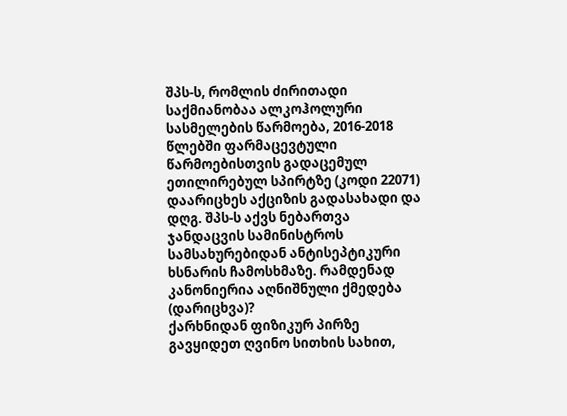შპს-ს, რომლის ძირითადი საქმიანობაა ალკოჰოლური სასმელების წარმოება, 2016-2018 წლებში ფარმაცევტული წარმოებისთვის გადაცემულ ეთილირებულ სპირტზე (კოდი 22071) დაარიცხეს აქციზის გადასახადი და დღგ. შპს-ს აქვს ნებართვა ჯანდაცვის სამინისტროს სამსახურებიდან ანტისეპტიკური ხსნარის ჩამოსხმაზე. რამდენად კანონიერია აღნიშნული ქმედება (დარიცხვა)?
ქარხნიდან ფიზიკურ პირზე გავყიდეთ ღვინო სითხის სახით,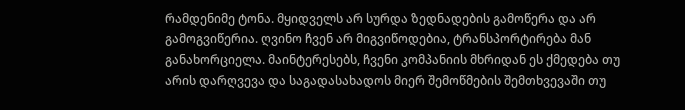რამდენიმე ტონა. მყიდველს არ სურდა ზედნადების გამოწერა და არ გამოგვიწერია. ღვინო ჩვენ არ მიგვიწოდებია, ტრანსპორტირება მან განახორციელა. მაინტერესებს, ჩვენი კომპანიის მხრიდან ეს ქმედება თუ არის დარღვევა და საგადასახადოს მიერ შემოწმების შემთხვევაში თუ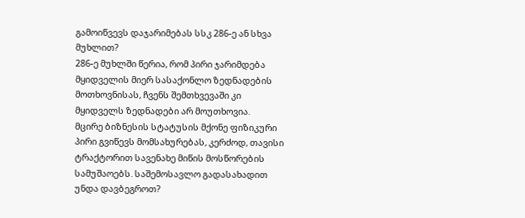გამოიწვევს დაჯარიმებას სსკ 286-ე ან სხვა მუხლით?
286-ე მუხლში წერია, რომ პირი ჯარიმდება მყიდველის მიერ სასაქონლო ზედნადების მოთხოვნისას, ჩვენს შემთხვევაში კი მყიდველს ზედნადები არ მოუთხოვია.
მცირე ბიზნესის სტატუსის მქონე ფიზიკური პირი გვიწევს მომსახურებას, კერძოდ, თავისი ტრაქტორით სავენახე მიწის მოსწორების სამუშაოებს. საშემოსავლო გადასახადით უნდა დავბეგროთ?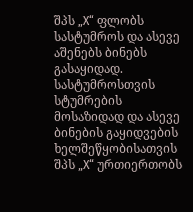შპს „X“ ფლობს სასტუმროს და ასევე აშენებს ბინებს გასაყიდად. სასტუმროსთვის სტუმრების მოსაზიდად და ასევე ბინების გაყიდვების ხელშეწყობისათვის შპს „X“ ურთიერთობს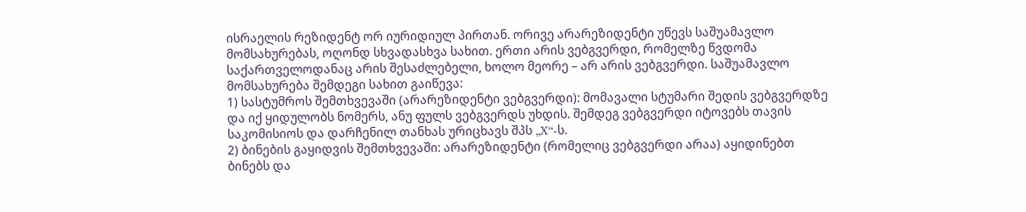ისრაელის რეზიდენტ ორ იურიდიულ პირთან. ორივე არარეზიდენტი უწევს საშუამავლო მომსახურებას, ოღონდ სხვადასხვა სახით. ერთი არის ვებგვერდი, რომელზე წვდომა საქართველოდანაც არის შესაძლებელი, ხოლო მეორე – არ არის ვებგვერდი. საშუამავლო მომსახურება შემდეგი სახით გაიწევა:
1) სასტუმროს შემთხვევაში (არარეზიდენტი ვებგვერდი): მომავალი სტუმარი შედის ვებგვერდზე და იქ ყიდულობს ნომერს, ანუ ფულს ვებგვერდს უხდის. შემდეგ ვებგვერდი იტოვებს თავის საკომისიოს და დარჩენილ თანხას ურიცხავს შპს „X“-ს.
2) ბინების გაყიდვის შემთხვევაში: არარეზიდენტი (რომელიც ვებგვერდი არაა) აყიდინებთ ბინებს და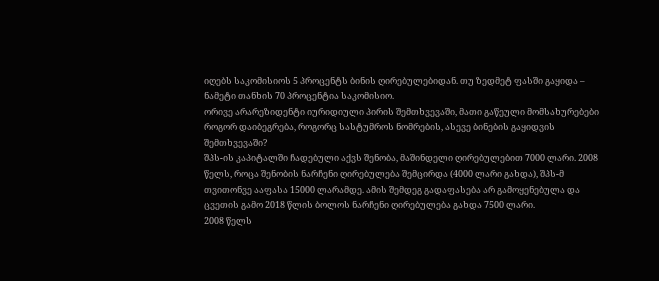იღებს საკომისიოს 5 პროცენტს ბინის ღირებულებიდან. თუ ზედმეტ ფასში გაყიდა – ნამეტი თანხის 70 პროცენტია საკომისიო.
ორივე არარეზიდენტი იურიდიული პირის შემთხვევაში, მათი გაწეული მომსახურებები როგორ დაიბეგრება, როგორც სასტუმროს ნომრების, ასევე ბინების გაყიდვის შემთხვევაში?
შპს-ის კაპიტალში ჩადებული აქვს შენობა, მაშინდელი ღირებულებით 7000 ლარი. 2008 წელს, როცა შენობის ნარჩენი ღირებულება შემცირდა (4000 ლარი გახდა), შპს-მ თვითონვე ააფასა 15000 ლარამდე. ამის შემდეგ გადაფასება არ გამოყენებულა და ცვეთის გამო 2018 წლის ბოლოს ნარჩენი ღირებულება გახდა 7500 ლარი.
2008 წელს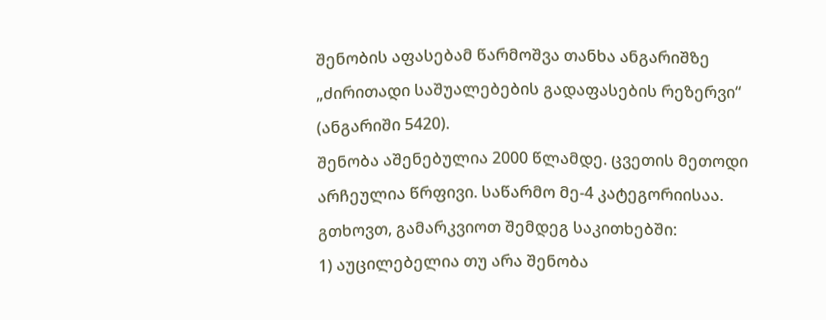შენობის აფასებამ წარმოშვა თანხა ანგარიშზე „ძირითადი საშუალებების გადაფასების რეზერვი“ (ანგარიში 5420).
შენობა აშენებულია 2000 წლამდე. ცვეთის მეთოდი არჩეულია წრფივი. საწარმო მე-4 კატეგორიისაა. გთხოვთ, გამარკვიოთ შემდეგ საკითხებში:
1) აუცილებელია თუ არა შენობა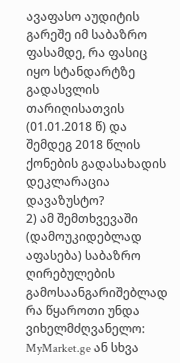ავაფასო აუდიტის გარეშე იმ საბაზრო ფასამდე, რა ფასიც იყო სტანდარტზე გადასვლის თარიღისათვის (01.01.2018 წ) და შემდეგ 2018 წლის ქონების გადასახადის დეკლარაცია დავაზუსტო?
2) ამ შემთხვევაში (დამოუკიდებლად აფასება) საბაზრო ღირებულების გამოსაანგარიშებლად რა წყაროთი უნდა ვიხელმძღვანელო: MyMarket.ge ან სხვა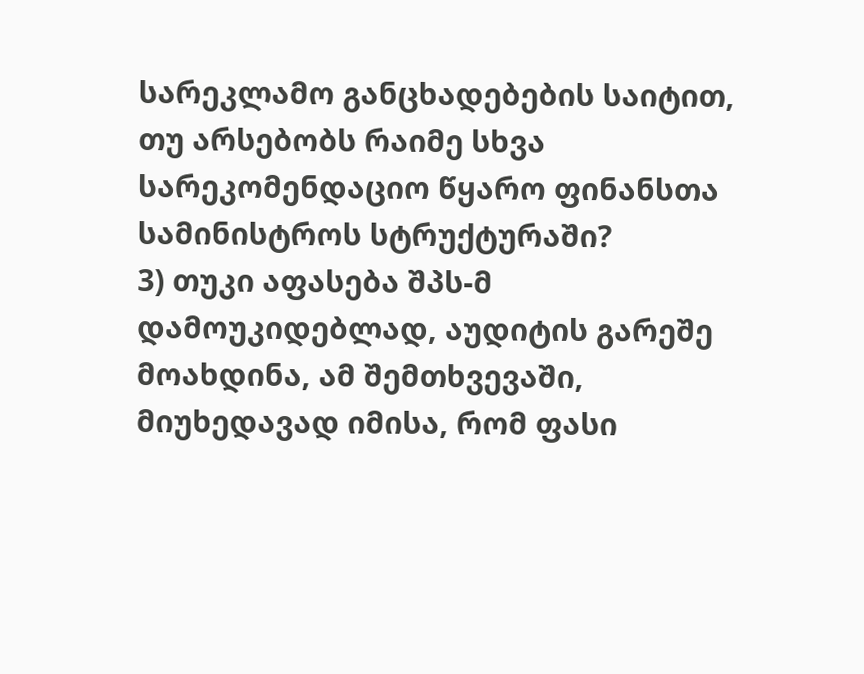სარეკლამო განცხადებების საიტით, თუ არსებობს რაიმე სხვა სარეკომენდაციო წყარო ფინანსთა სამინისტროს სტრუქტურაში?
3) თუკი აფასება შპს-მ დამოუკიდებლად, აუდიტის გარეშე მოახდინა, ამ შემთხვევაში, მიუხედავად იმისა, რომ ფასი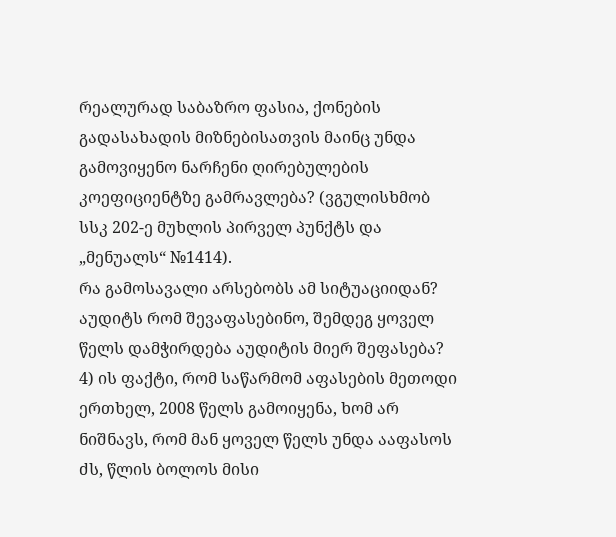რეალურად საბაზრო ფასია, ქონების გადასახადის მიზნებისათვის მაინც უნდა გამოვიყენო ნარჩენი ღირებულების კოეფიციენტზე გამრავლება? (ვგულისხმობ სსკ 202-ე მუხლის პირველ პუნქტს და „მენუალს“ №1414).
რა გამოსავალი არსებობს ამ სიტუაციიდან? აუდიტს რომ შევაფასებინო, შემდეგ ყოველ წელს დამჭირდება აუდიტის მიერ შეფასება?
4) ის ფაქტი, რომ საწარმომ აფასების მეთოდი ერთხელ, 2008 წელს გამოიყენა, ხომ არ ნიშნავს, რომ მან ყოველ წელს უნდა ააფასოს ძს, წლის ბოლოს მისი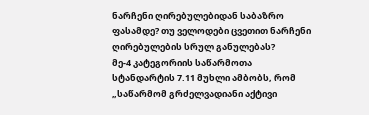ნარჩენი ღირებულებიდან საბაზრო ფასამდე? თუ ველოდები ცვეთით ნარჩენი ღირებულების სრულ განულებას?
მე-4 კატეგორიის საწარმოთა სტანდარტის 7.11 მუხლი ამბობს, რომ „საწარმომ გრძელვადიანი აქტივი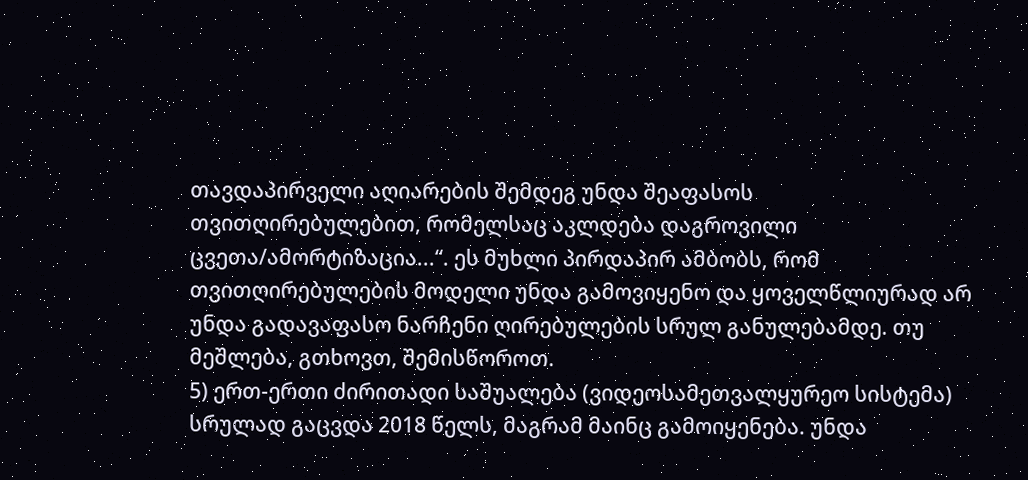თავდაპირველი აღიარების შემდეგ უნდა შეაფასოს თვითღირებულებით, რომელსაც აკლდება დაგროვილი ცვეთა/ამორტიზაცია...“. ეს მუხლი პირდაპირ ამბობს, რომ თვითღირებულების მოდელი უნდა გამოვიყენო და ყოველწლიურად არ უნდა გადავაფასო ნარჩენი ღირებულების სრულ განულებამდე. თუ მეშლება, გთხოვთ, შემისწოროთ.
5) ერთ-ერთი ძირითადი საშუალება (ვიდეოსამეთვალყურეო სისტემა) სრულად გაცვდა 2018 წელს, მაგრამ მაინც გამოიყენება. უნდა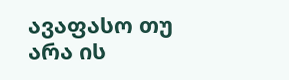ავაფასო თუ არა ის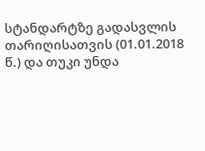სტანდარტზე გადასვლის თარიღისათვის (01.01.2018 წ.) და თუკი უნდა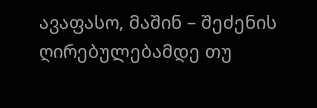ავაფასო, მაშინ – შეძენის ღირებულებამდე თუ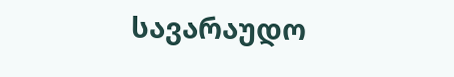სავარაუდო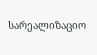სარეალიზაციო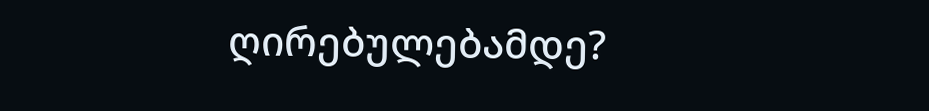ღირებულებამდე?